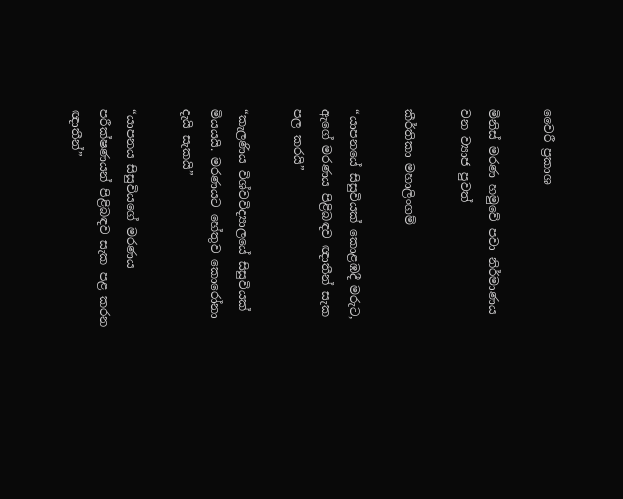වෛරී ප්‍රකාශ

මිනිස් මරණ හමුවේ පවා නිර්මාණය වන ව්‍යාජ පුවත්

කීර්තිකා මහාලිංගම්

“යාපනයේ සිසුවියක් කොළඹදී මරුට, ඇගේ මරණය පිළිබඳව ඥාතීන් සැක පල කරයි”

“කැලණිය විශ්වවිද්‍යාලයේ සිසුවියක් මියයයි. මරණයට හේතුව කොරෝනා දැයි සැකයි”

“යාපනය සිසුවියගේ මරණය පරීක්ෂණයන් පිළිබඳව සැක පළ කරන ඥාතීන්”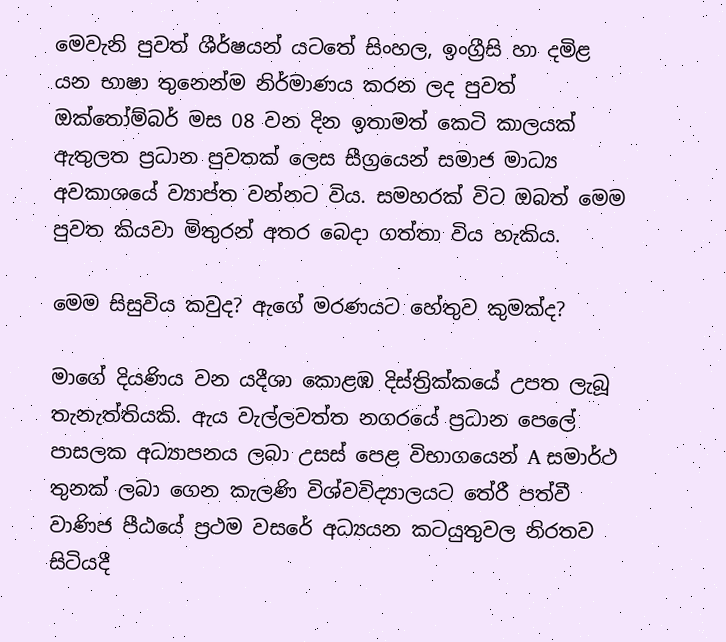මෙවැනි පුවත් ශීර්ෂයන් යටතේ සිංහල, ඉංග්‍රීසි හා දමිළ යන භාෂා තුනෙන්ම නිර්මාණය කරන ලද පුවත් ඔක්තෝම්බර් මස 08 වන දින ඉතාමත් කෙටි කාලයක් ඇතුලත ප්‍රධාන පුවතක් ලෙස සීග්‍රයෙන් සමාජ මාධ්‍ය අවකාශයේ ව්‍යාප්ත වන්නට විය. සමහරක් විට ඔබත් මෙම පුවත කියවා මිතුරන් අතර බෙදා ගත්තා විය හැකිය.

මෙම සිසුවිය කවුද? ඇගේ මරණයට හේතුව කුමක්ද?

මාගේ දියණිය වන යදීශා කොළඹ දිස්ත්‍රික්කයේ උපත ලැබූ තැනැත්තියකි. ඇය වැල්ලවත්ත නගරයේ ප්‍රධාන පෙලේ පාසලක අධ්‍යාපනය ලබා උසස් පෙළ විභාගයෙන් A සමාර්ථ තුනක් ලබා ගෙන කැලණි විශ්වවිද්‍යාලයට තේරී පත්වී වාණිජ පීඨයේ ප්‍රථම වසරේ අධ්‍යයන කටයුතුවල නිරතව සිටියදී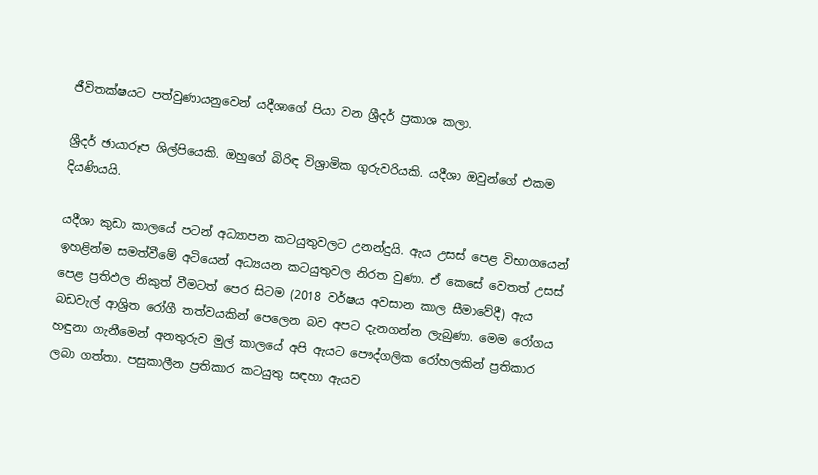ජීවිතක්ෂයට පත්වුණායනුවෙන් යදීශාගේ පියා වන ශ්‍රීදර් ප්‍රකාශ කලා.

ශ්‍රීදර් ඡායාරූප ශිල්පියෙකි. ඔහුගේ බිරිඳ විශ්‍රාමික ගුරුවරියකි. යදීශා ඔවුන්ගේ එකම දියණියයි.

යදීශා කුඩා කාලයේ පටන් අධ්‍යාපන කටයුතුවලට උනන්දුයි. ඇය උසස් පෙළ විභාගයෙන් ඉහළින්ම සමත්වීමේ අටියෙන් අධ්‍යයන කටයුතුවල නිරත වුණා. ඒ කෙසේ වෙතත් උසස් පෙළ ප්‍රතිඵල නිකුත් වීමටත් පෙර සිටම (2018 වර්ෂය අවසාන කාල සීමාවේදී) ඇය බඩවැල් ආශ්‍රිත රෝගී තත්වයකින් පෙලෙන බව අපට දැනගන්න ලැබුණා. මෙම රෝගය හඳුනා ගැනීමෙන් අනතුරුව මුල් කාලයේ අපි ඇයට පෞද්ගලික රෝහලකින් ප්‍රතිකාර ලබා ගත්තා. පසුකාලීන ප්‍රතිකාර කටයුතු සඳහා ඇයව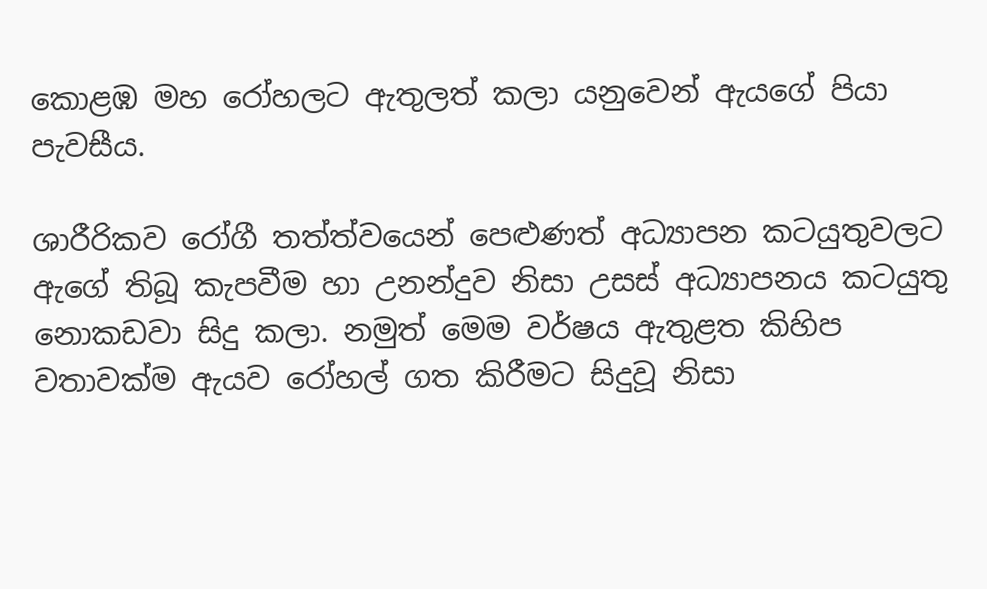කොළඹ මහ රෝහලට ඇතුලත් කලා යනුවෙන් ඇයගේ පියා පැවසීය.

ශාරීරිකව රෝගී තත්ත්වයෙන් පෙළුණත් අධ්‍යාපන කටයුතුවලට ඇගේ තිබූ කැපවීම හා උනන්දුව නිසා උසස් අධ්‍යාපනය කටයුතු නොකඩවා සිදු කලා. නමුත් මෙම වර්ෂය ඇතුළත කිහිප වතාවක්ම ඇයව රෝහල් ගත කිරීමට සිදුවූ නිසා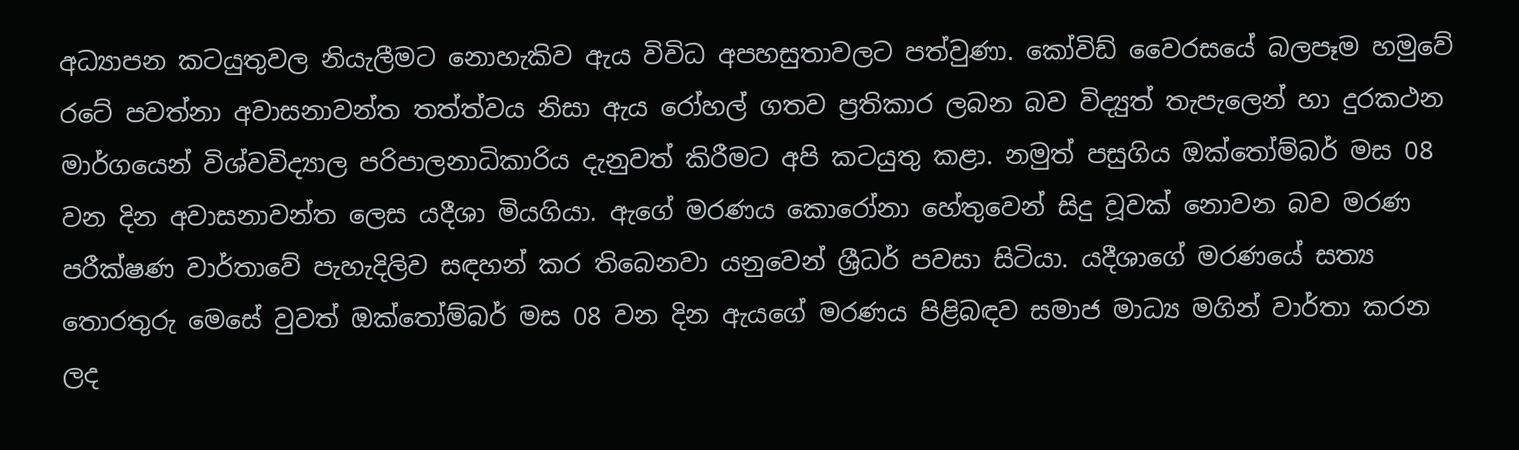අධ්‍යාපන කටයුතුවල නියැලීමට නොහැකිව ඇය විවිධ අපහසුතාවලට පත්වුණා. කෝවිඩ් වෛරසයේ බලපෑම හමුවේ රටේ පවත්නා අවාසනාවන්ත තත්ත්වය නිසා ඇය රෝහල් ගතව ප්‍රතිකාර ලබන බව විද්‍යුත් තැපැලෙන් හා දුරකථන මාර්ගයෙන් විශ්වවිද්‍යාල පරිපාලනාධිකාරිය දැනුවත් කිරීමට අපි කටයුතු කළා. නමුත් පසුගිය ඔක්තෝම්බර් මස 08 වන දින අවාසනාවන්ත ලෙස යදීශා මියගියා. ඇගේ මරණය කොරෝනා හේතුවෙන් සිදු වූවක් නොවන බව මරණ පරීක්ෂණ වාර්තාවේ පැහැදිලිව සඳහන් කර තිබෙනවා යනුවෙන් ශ්‍රීධර් පවසා සිටියා. යදීශාගේ මරණයේ සත්‍ය තොරතුරු මෙසේ වුවත් ඔක්තෝම්බර් මස 08 වන දින ඇයගේ මරණය පිළිබඳව සමාජ මාධ්‍ය මගින් වාර්තා කරන ලද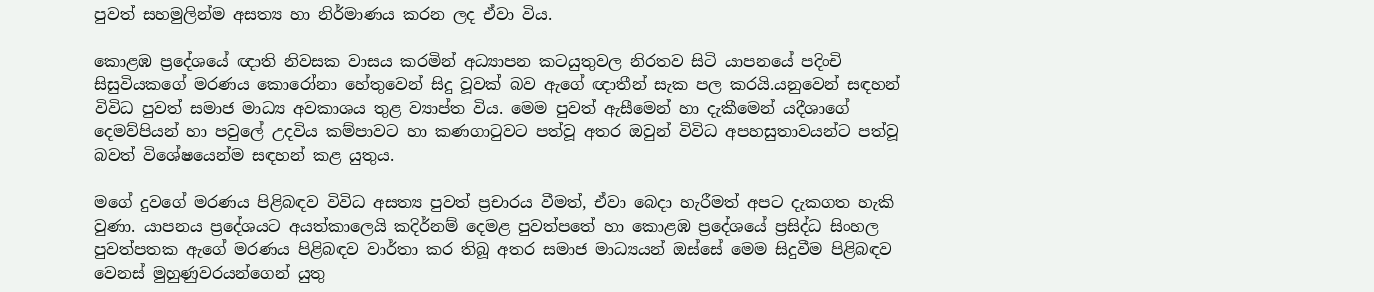පුවත් සහමුලින්ම අසත්‍ය හා නිර්මාණය කරන ලද ඒවා විය.

කොළඹ ප්‍රදේශයේ ඥාති නිවසක වාසය කරමින් අධ්‍යාපන කටයුතුවල නිරතව සිටි යාපනයේ පදිංචි සිසුවියකගේ මරණය කොරෝනා හේතුවෙන් සිදු වූවක් බව ඇගේ ඥාතීන් සැක පල කරයි.යනුවෙන් සඳහන් විවිධ පුවත් සමාජ මාධ්‍ය අවකාශය තුළ ව්‍යාප්ත විය. මෙම පුවත් ඇසීමෙන් හා දැකීමෙන් යදීශාගේ දෙමව්පියන් හා පවුලේ උදවිය කම්පාවට හා කණගාටුවට පත්වූ අතර ඔවුන් විවිධ අපහසුතාවයන්ට පත්වූ බවත් විශේෂයෙන්ම සඳහන් කළ යුතුය.

මගේ දුවගේ මරණය පිළිබඳව විවිධ අසත්‍ය පුවත් ප්‍රචාරය වීමත්, ඒවා බෙදා හැරීමත් අපට දැකගත හැකි වුණා. යාපනය ප්‍රදේශයට අයත්කාලෙයි කදිර්නම් දෙමළ පුවත්පතේ හා කොළඹ ප්‍රදේශයේ ප්‍රසිද්ධ සිංහල පුවත්පතක ඇගේ මරණය පිළිබඳව වාර්තා කර තිබූ අතර සමාජ මාධ්‍යයන් ඔස්සේ මෙම සිදුවීම පිළිබඳව වෙනස් මුහුණුවරයන්ගෙන් යුතු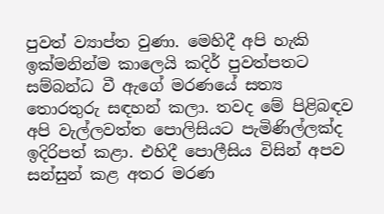පුවත් ව්‍යාප්ත වුණා. මෙහිදී අපි හැකි ඉක්මනින්ම කාලෙයි කදිර් පුවත්පතට සම්බන්ධ වී ඇගේ මරණයේ සත්‍ය තොරතුරු සඳහන් කලා. තවද මේ පිළිබඳව අපි වැල්ලවත්ත පොලිසියට පැමිණිල්ලක්ද ඉදිරිපත් කළා. එහිදී පොලීසිය විසින් අපව සන්සුන් කළ අතර මරණ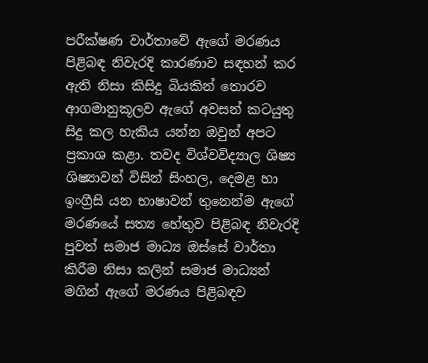පරීක්ෂණ වාර්තාවේ ඇගේ මරණය පිළිබඳ නිවැරදි කාරණාව සඳහන් කර ඇති නිසා කිසිදු බියකින් තොරව ආගමානුකූලව ඇගේ අවසන් කටයුතු සිදු කල හැකිය යන්න ඔවුන් අපට ප්‍රකාශ කළා. තවද විශ්වවිද්‍යාල ශිෂ්‍ය ශිෂ්‍යාවන් විසින් සිංහල, දෙමළ හා ඉංග්‍රීසි යන භාෂාවන් තුනෙන්ම ඇගේ මරණයේ සත්‍ය හේතුව පිළිබඳ නිවැරදි පුවත් සමාජ මාධ්‍ය ඔස්සේ වාර්තා කිරීම නිසා කලින් සමාජ මාධ්‍යන් මගින් ඇගේ මරණය පිළිබඳව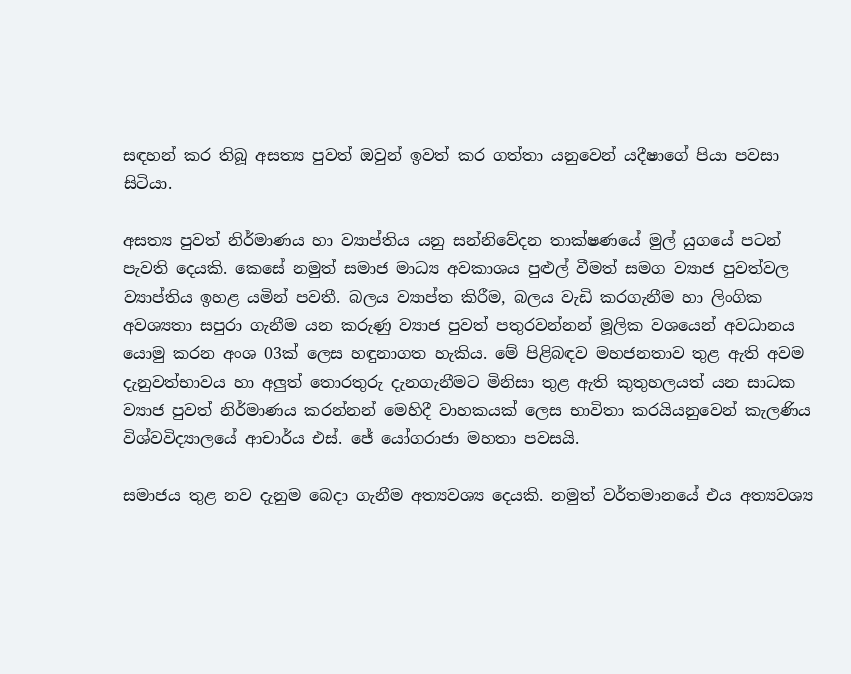සඳහන් කර තිබූ අසත්‍ය පුවත් ඔවුන් ඉවත් කර ගත්තා යනුවෙන් යදීෂාගේ පියා පවසා සිටියා.

අසත්‍ය පුවත් නිර්මාණය හා ව්‍යාප්තිය යනු සන්නිවේදන තාක්ෂණයේ මුල් යුගයේ පටන් පැවති දෙයකි. කෙසේ නමුත් සමාජ මාධ්‍ය අවකාශය පුළුල් වීමත් සමග ව්‍යාජ පුවත්වල ව්‍යාප්තිය ඉහළ යමින් පවතී. බලය ව්‍යාප්ත කිරීම, බලය වැඩි කරගැනීම හා ලිංගික අවශ්‍යතා සපුරා ගැනීම යන කරුණු ව්‍යාජ පුවත් පතුරවන්නන් මූලික වශයෙන් අවධානය යොමු කරන අංශ 03ක් ලෙස හඳුනාගත හැකිය. මේ පිළිබඳව මහජනතාව තුළ ඇති අවම දැනුවත්භාවය හා අලුත් තොරතුරු දැනගැනීමට මිනිසා තුළ ඇති කුතුහලයත් යන සාධක ව්‍යාජ පුවත් නිර්මාණය කරන්නන් මෙහිදී වාහකයක් ලෙස භාවිතා කරයියනුවෙන් කැලණිය විශ්වවිද්‍යාලයේ ආචාර්ය එස්. ජේ යෝගරාජා මහතා පවසයි.

සමාජය තුළ නව දැනුම බෙදා ගැනීම අත්‍යවශ්‍ය දෙයකි. නමුත් වර්තමානයේ එය අත්‍යවශ්‍ය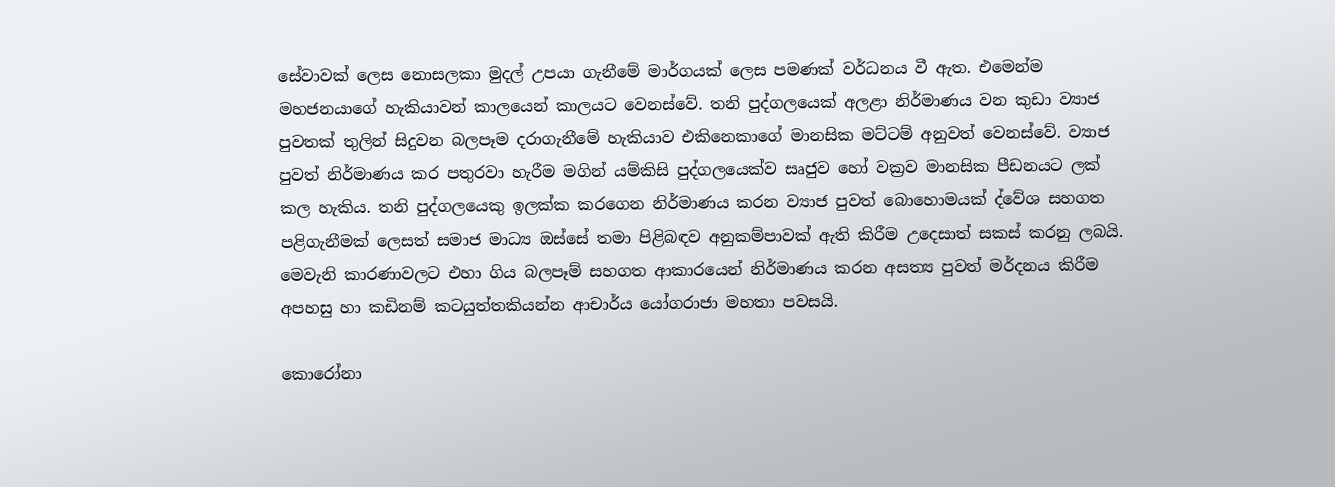සේවාවක් ලෙස නොසලකා මුදල් උපයා ගැනීමේ මාර්ගයක් ලෙස පමණක් වර්ධනය වී ඇත. එමෙන්ම මහජනයාගේ හැකියාවන් කාලයෙන් කාලයට වෙනස්වේ. තනි පුද්ගලයෙක් අලළා නිර්මාණය වන කුඩා ව්‍යාජ පුවතක් තුලින් සිදුවන බලපෑම දරාගැනීමේ හැකියාව එකිනෙකාගේ මානසික මට්ටම් අනුවත් වෙනස්වේ. ව්‍යාජ පුවත් නිර්මාණය කර පතුරවා හැරීම මගින් යම්කිසි පුද්ගලයෙක්ව සෘජුව හෝ වක්‍රව මානසික පීඩනයට ලක් කල හැකිය. තනි පුද්ගලයෙකු ඉලක්ක කරගෙන නිර්මාණය කරන ව්‍යාජ පුවත් බොහොමයක් ද්වේශ සහගත පළිගැනීමක් ලෙසත් සමාජ මාධ්‍ය ඔස්සේ තමා පිළිබඳව අනුකම්පාවක් ඇති කිරීම උදෙසාත් සකස් කරනු ලබයි. මෙවැනි කාරණාවලට එහා ගිය බලපෑම් සහගත ආකාරයෙන් නිර්මාණය කරන අසත්‍ය පුවත් මර්දනය කිරීම අපහසු හා කඩිනම් කටයුත්තකියන්න ආචාර්ය යෝගරාජා මහතා පවසයි.

කොරෝනා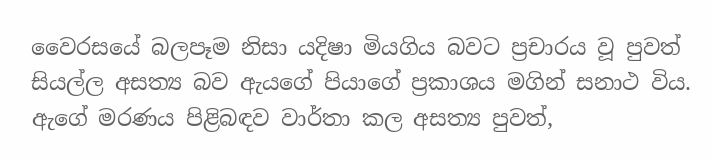වෛරසයේ බලපෑම නිසා යදිෂා මියගිය බවට ප්‍රචාරය වූ පුවත් සියල්ල අසත්‍ය බව ඇයගේ පියාගේ ප්‍රකාශය මගින් සනාථ විය. ඇගේ මරණය පිළිබඳව වාර්තා කල අසත්‍ය පුවත්,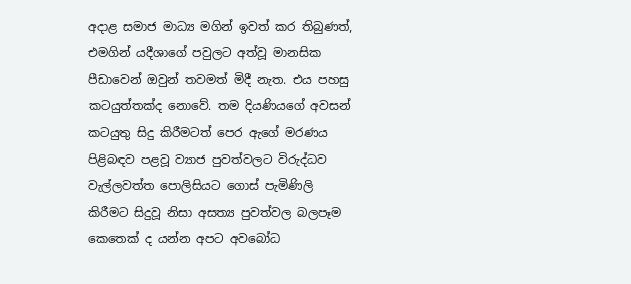අදාළ සමාජ මාධ්‍ය මගින් ඉවත් කර තිබුණත්, එමගින් යදීශාගේ පවුලට අත්වූ මානසික පීඩාවෙන් ඔවුන් තවමත් මිදී නැත. එය පහසු කටයුත්තක්ද නොවේ. තම දියණියගේ අවසන් කටයුතු සිදු කිරීමටත් පෙර ඇගේ මරණය පිළිබඳව පළවූ ව්‍යාජ පුවත්වලට විරුද්ධව වැල්ලවත්ත පොලිසියට ගොස් පැමිණිලි කිරීමට සිදුවූ නිසා අසත්‍ය පුවත්වල බලපෑම කෙතෙක් ද යන්න අපට අවබෝධ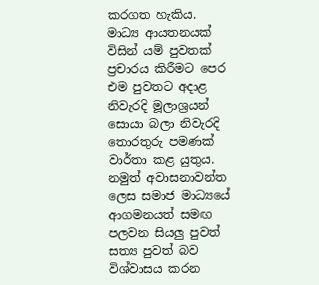කරගත හැකිය.
මාධ්‍ය ආයතනයක් විසින් යම් පුවතක් ප්‍රචාරය කිරීමට පෙර එම පුවතට අදාළ නිවැරදි මූලාශ්‍රයන් සොයා බලා නිවැරදි තොරතුරු පමණක් වාර්තා කළ යුතුය. නමුත් අවාසනාවන්ත ලෙස සමාජ මාධ්‍යයේ ආගමනයත් සමඟ පලවන සියලු පුවත් සත්‍ය පුවත් බව විශ්වාසය කරන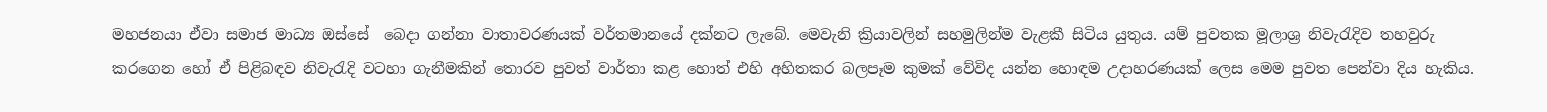මහජනයා ඒවා සමාජ මාධ්‍ය ඔස්සේ  බෙදා ගන්නා වාතාවරණයක් වර්තමානයේ දක්නට ලැබේ. මෙවැනි ක්‍රියාවලින් සහමුලින්ම වැළකී සිටිය යුතුය. යම් පුවතක මූලාශ්‍ර නිවැරැදිව තහවුරු කරගෙන හෝ ඒ පිළිබඳව නිවැරැදි වටහා ගැනීමකින් තොරව පුවත් වාර්තා කළ හොත් එහි අහිතකර බලපෑම කුමක් වේවිද යන්න හොඳම උදාහරණයක් ලෙස මෙම පුවත පෙන්වා දිය හැකිය.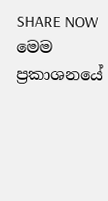SHARE NOW
මෙම ප්‍රකාශනයේ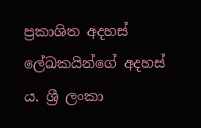ප්‍රකාශිත අදහස් ලේඛකයින්ගේ අදහස් ය. ශ්‍රී ලංකා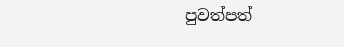පුවත්පත්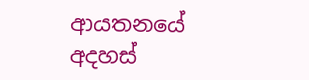ආයතනයේ අදහස්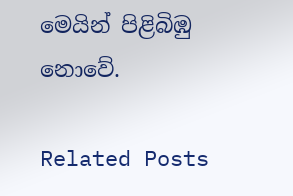මෙයින් පිළිබිඹු නොවේ.

Related Posts